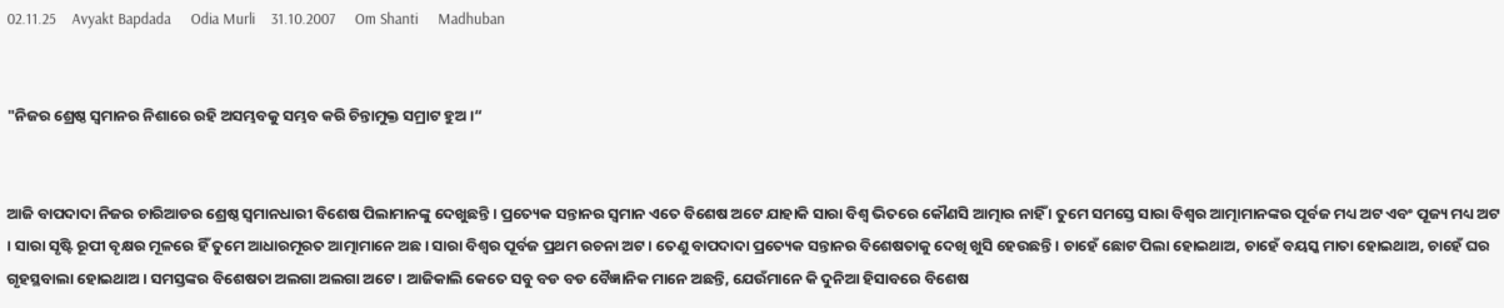02.11.25    Avyakt Bapdada     Odia Murli    31.10.2007     Om Shanti     Madhuban


"ନିଜର ଶ୍ରେଷ୍ଠ ସ୍ୱମାନର ନିଶାରେ ରହି ଅସମ୍ଭବକୁ ସମ୍ଭବ କରି ଚିନ୍ତାମୁକ୍ତ ସମ୍ରାଟ ହୁଅ ।“


ଆଜି ବାପଦାଦା ନିଜର ଚାରିଆଡର ଶ୍ରେଷ୍ଠ ସ୍ୱମାନଧାରୀ ବିଶେଷ ପିଲାମାନଙ୍କୁ ଦେଖୁଛନ୍ତି । ପ୍ରତ୍ୟେକ ସନ୍ତାନର ସ୍ୱମାନ ଏତେ ବିଶେଷ ଅଟେ ଯାହାକି ସାରା ବିଶ୍ୱ ଭିତରେ କୌଣସି ଆତ୍ମାର ନାହିଁ । ତୁମେ ସମସ୍ତେ ସାରା ବିଶ୍ୱର ଆତ୍ମାମାନଙ୍କର ପୂର୍ବଜ ମଧ୍ୟ ଅଟ ଏବଂ ପୂଜ୍ୟ ମଧ୍ୟ ଅଟ । ସାରା ସୃଷ୍ଟି ରୂପୀ ବୃକ୍ଷର ମୂଳରେ ହିଁ ତୁମେ ଆଧାରମୂରତ ଆତ୍ମାମାନେ ଅଛ । ସାରା ବିଶ୍ୱର ପୂର୍ବଜ ପ୍ରଥମ ରଚନା ଅଟ । ତେଣୁ ବାପଦାଦା ପ୍ରତ୍ୟେକ ସନ୍ତାନର ବିଶେଷତାକୁ ଦେଖି ଖୁସି ହେଉଛନ୍ତି । ଚାହେଁ ଛୋଟ ପିଲା ହୋଇଥାଅ, ଚାହେଁ ବୟସ୍କ ମାତା ହୋଇଥାଅ, ଚାହେଁ ଘର ଗୃହସ୍ଥବାଲା ହୋଇଥାଅ । ସମସ୍ତଙ୍କର ବିଶେଷତା ଅଲଗା ଅଲଗା ଅଟେ । ଆଜିକାଲି କେତେ ସବୁ ବଡ ବଡ ବୈଜ୍ଞାନିକ ମାନେ ଅଛନ୍ତି, ଯେଉଁମାନେ କି ଦୁନିଆ ହିସାବରେ ବିଶେଷ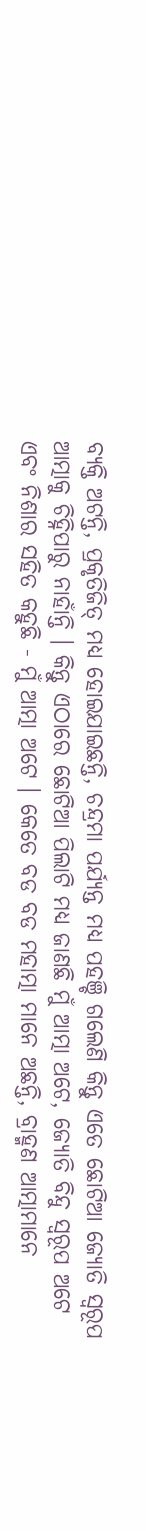ବ୍ୟକ୍ତି ଅଟନ୍ତି, ପ୍ରକୃତିଜିତ୍ ମଧ୍ୟ ହୋଇଯାଇଛନ୍ତି, ଚନ୍ଦ୍ରମା ପର୍ଯ୍ୟନ୍ତ ମଧ୍ୟ ପହଞ୍ଚି ଗଲେଣି କିନ୍ତୁ ଏତେ ଛୋଟିଆ ଜ୍ୟୋତି ସ୍ୱରୂପ ଆତ୍ମାକୁ ଚିହ୍ନିପାରୁ ନାହାଁନ୍ତି । କିନ୍ତୁ ଏଠାରେ ଛୋଟିଆ ପିଲାଟି ମଧ୍ୟ ଜାଣଛି ମୁଁ ଆତ୍ମା ଅଟେ, ଜ୍ୟୋତି ବିନ୍ଦୁ ସ୍ୱରୂପ ଅଟେ ଏବଂ ନିଶାର ସହିତ କହୁଛି - ମୁଁ ଆତ୍ମା ଅଟେ । କେତେ ବଡ ବଡ ମହାତ୍ମା ମାନେ ଅଛନ୍ତି, ବ୍ରାହ୍ମଣ ଆତ୍ମାମାନେ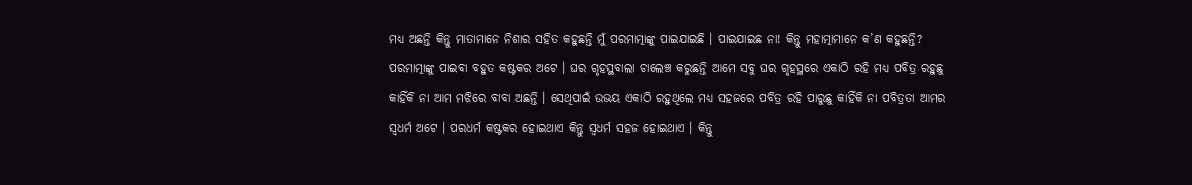ମଧ୍ୟ ଅଛନ୍ତି କିନ୍ତୁ ମାତାମାନେ ନିଶାର ସହିତ କହୁଛନ୍ତି ମୁଁ ପରମାତ୍ମାଙ୍କୁ ପାଇଯାଇଛି । ପାଇଯାଇଛ ନା! କିନ୍ତୁ ମହାତ୍ମାମାନେ କ’ଣ କହୁଛନ୍ତି? ପରମାତ୍ମାଙ୍କୁ ପାଇବା ବହୁତ କଷ୍ଟକର ଅଟେ । ଘର ଗୃହସ୍ଥବାଲା ଚାଲେଞ୍ଚ କରୁଛନ୍ତି ଆମେ ସବୁ ଘର ଗୃହସ୍ଥରେ ଏକାଠି ରହି ମଧ୍ୟ ପବିତ୍ର ରହୁଛୁ କାହିଁକି ନା ଆମ ମଝିରେ ବାବା ଅଛନ୍ତି । ସେଥିପାଇଁ ଉଭୟ ଏକାଠି ରହୁଥିଲେ ମଧ୍ୟ ସହଜରେ ପବିତ୍ର ରହି ପାରୁଛୁ କାହିଁକି ନା ପବିତ୍ରତା ଆମର ସ୍ୱଧର୍ମ ଅଟେ । ପରଧର୍ମ କଷ୍ଟକର ହୋଇଥାଏ କିନ୍ତୁ ସ୍ୱଧର୍ମ ସହଜ ହୋଇଥାଏ । କିନ୍ତୁ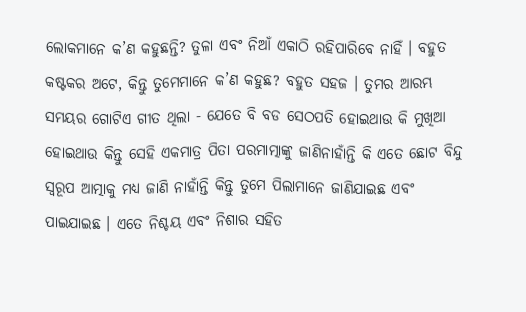ଲୋକମାନେ କ’ଣ କହୁଛନ୍ତି? ତୁଳା ଏବଂ ନିଆଁ ଏକାଠି ରହିପାରିବେ ନାହିଁ । ବହୁତ କଷ୍ଟକର ଅଟେ, କିନ୍ତୁ ତୁମେମାନେ କ’ଣ କହୁଛ? ବହୁତ ସହଜ । ତୁମର ଆରମ୍ଭ ସମୟର ଗୋଟିଏ ଗୀତ ଥିଲା - ଯେତେ ବି ବଡ ସେଠପତି ହୋଇଥାଉ କି ମୁଖିଆ ହୋଇଥାଉ କିନ୍ତୁ ସେହି ଏକମାତ୍ର ପିତା ପରମାତ୍ମାଙ୍କୁ ଜାଣିନାହାଁନ୍ତି କି ଏତେ ଛୋଟ ବିନ୍ଦୁ ସ୍ୱରୂପ ଆତ୍ମାକୁ ମଧ୍ୟ ଜାଣି ନାହାଁନ୍ତି କିନ୍ତୁ ତୁମେ ପିଲାମାନେ ଜାଣିଯାଇଛ ଏବଂ ପାଇଯାଇଛ । ଏତେ ନିଶ୍ଚୟ ଏବଂ ନିଶାର ସହିତ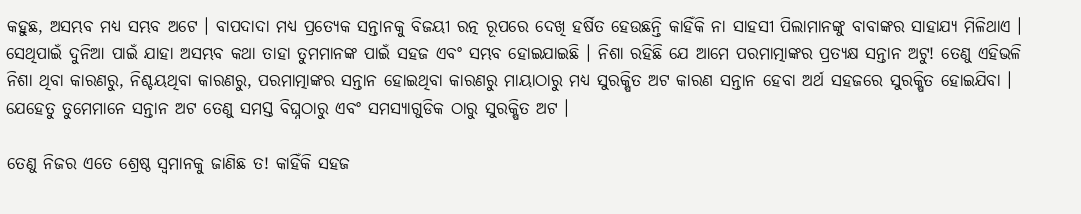କହୁଛ, ଅସମ୍ଭବ ମଧ୍ୟ ସମ୍ଭବ ଅଟେ । ବାପଦାଦା ମଧ୍ୟ ପ୍ରତ୍ୟେକ ସନ୍ତାନକୁ ବିଜୟୀ ରତ୍ନ ରୂପରେ ଦେଖି ହର୍ଷିତ ହେଉଛନ୍ତି କାହିଁକି ନା ସାହସୀ ପିଲାମାନଙ୍କୁ ବାବାଙ୍କର ସାହାଯ୍ୟ ମିଳିଥାଏ । ସେଥିପାଇଁ ଦୁନିଆ ପାଇଁ ଯାହା ଅସମ୍ଭବ କଥା ତାହା ତୁମମାନଙ୍କ ପାଇଁ ସହଜ ଏବଂ ସମ୍ଭବ ହୋଇଯାଇଛି । ନିଶା ରହିଛି ଯେ ଆମେ ପରମାତ୍ମାଙ୍କର ପ୍ରତ୍ୟକ୍ଷ ସନ୍ତାନ ଅଟୁ! ତେଣୁ ଏହିଭଳି ନିଶା ଥିବା କାରଣରୁ, ନିଶ୍ଚୟଥିବା କାରଣରୁ, ପରମାତ୍ମାଙ୍କର ସନ୍ତାନ ହୋଇଥିବା କାରଣରୁ ମାୟାଠାରୁ ମଧ୍ୟ ସୁରକ୍ଷିତ ଅଟ କାରଣ ସନ୍ତାନ ହେବା ଅର୍ଥ ସହଜରେ ସୁରକ୍ଷିତ ହୋଇଯିବା । ଯେହେତୁ ତୁମେମାନେ ସନ୍ତାନ ଅଟ ତେଣୁ ସମସ୍ତ ବିଘ୍ନଠାରୁ ଏବଂ ସମସ୍ୟାଗୁଡିକ ଠାରୁ ସୁରକ୍ଷିତ ଅଟ ।

ତେଣୁ ନିଜର ଏତେ ଶ୍ରେଷ୍ଠ ସ୍ୱମାନକୁ ଜାଣିଛ ତ! କାହିଁକି ସହଜ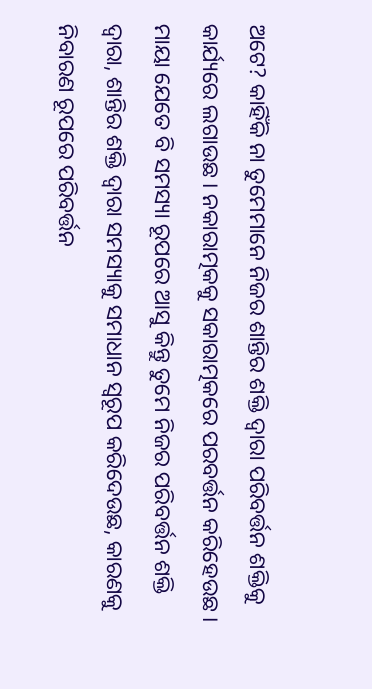ଅଟେ? କାହିଁକି ନା ତୁମେମାନେ ନିଜର ଶାନ୍ତିର ଶକ୍ତି ଦ୍ୱାରା ପରିବର୍ତ୍ତନ ଶକ୍ତିକୁ କାର୍ଯ୍ୟରେ ଲଗାଉଛ । ନକାରାତ୍ମକକୁ ସକାରାତ୍ମକରେ ପରବର୍ତ୍ତନ କରିହେଉଛ । ମାୟା ଯେତେ ବି ସମସ୍ୟା ରୂପରେ ଆସୁ କିନ୍ତୁ ତୁମେ ନିଜର ପରିବର୍ତ୍ତନ ଶକ୍ତି ଦ୍ୱାରା, ଶାନ୍ତିର ଶକ୍ତି ଦ୍ୱାରା ସମସ୍ୟାକୁ ସମାଧାନ ସ୍ୱରୂପ କରିଦେଉଛ, କାରଣକୁ ନିବାରଣ ରୂପରେ ପରିବର୍ତ୍ତନ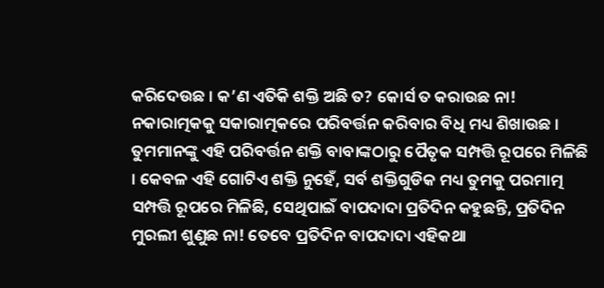କରିଦେଉଛ । କ’ଣ ଏତିକି ଶକ୍ତି ଅଛି ତ? କୋର୍ସ ତ କରାଉଛ ନା! ନକାରାତ୍ମକକୁ ସକାରାତ୍ମକରେ ପରିବର୍ତ୍ତନ କରିବାର ବିଧି ମଧ୍ୟ ଶିଖାଉଛ । ତୁମମାନଙ୍କୁ ଏହି ପରିବର୍ତ୍ତନ ଶକ୍ତି ବାବାଙ୍କଠାରୁ ପୈତୃକ ସମ୍ପତ୍ତି ରୂପରେ ମିଳିଛି । କେବଳ ଏହି ଗୋଟିଏ ଶକ୍ତି ନୁହେଁ, ସର୍ବ ଶକ୍ତିଗୁଡିକ ମଧ୍ୟ ତୁମକୁ ପରମାତ୍ମ ସମ୍ପତ୍ତି ରୂପରେ ମିଳିଛି, ସେଥିପାଇଁ ବାପଦାଦା ପ୍ରତିଦିନ କହୁଛନ୍ତି, ପ୍ରତିଦିନ ମୁରଲୀ ଶୁଣୁଛ ନା! ତେବେ ପ୍ରତିଦିନ ବାପଦାଦା ଏହିକଥା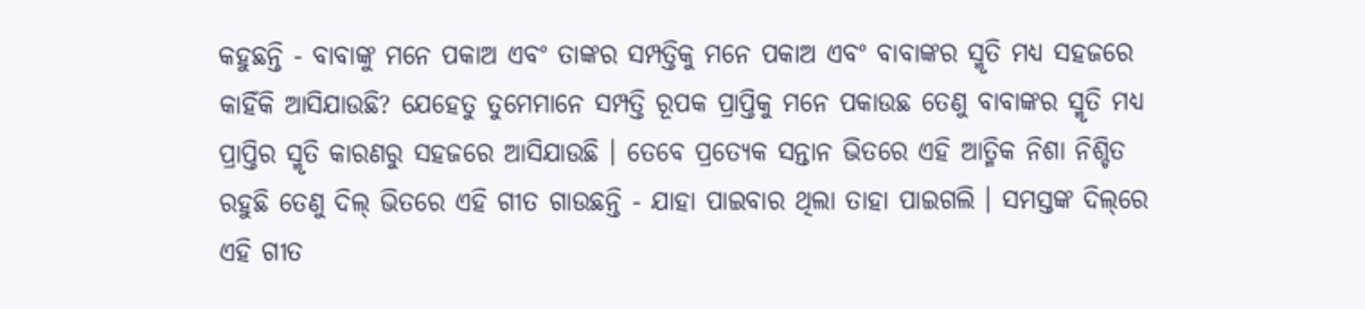କହୁଛନ୍ତି - ବାବାଙ୍କୁ ମନେ ପକାଅ ଏବଂ ତାଙ୍କର ସମ୍ପତ୍ତିକୁ ମନେ ପକାଅ ଏବଂ ବାବାଙ୍କର ସ୍ମୃତି ମଧ୍ୟ ସହଜରେ କାହିଁକି ଆସିଯାଉଛି? ଯେହେତୁ ତୁମେମାନେ ସମ୍ପତ୍ତି ରୂପକ ପ୍ରାପ୍ତିକୁ ମନେ ପକାଉଛ ତେଣୁ ବାବାଙ୍କର ସ୍ମୃତି ମଧ୍ୟ ପ୍ରାପ୍ତିର ସ୍ମୃତି କାରଣରୁ ସହଜରେ ଆସିଯାଉଛି । ତେବେ ପ୍ରତ୍ୟେକ ସନ୍ତାନ ଭିତରେ ଏହି ଆତ୍ମିକ ନିଶା ନିଶ୍ଚିତ ରହୁଛି ତେଣୁ ଦିଲ୍ ଭିତରେ ଏହି ଗୀତ ଗାଉଛନ୍ତି - ଯାହା ପାଇବାର ଥିଲା ତାହା ପାଇଗଲି । ସମସ୍ତଙ୍କ ଦିଲ୍‌ରେ ଏହି ଗୀତ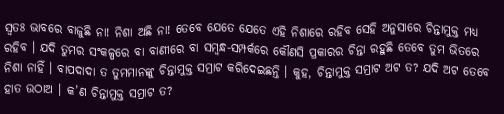ସ୍ୱତଃ ଭାବରେ ବାଜୁଛି ନା! ନିଶା ଅଛି ନା! ତେବେ ଯେତେ ଯେତେ ଏହି ନିଶାରେ ରହିବ ସେହି ଅନୁସାରେ ଚିନ୍ତାମୁକ୍ତ ମଧ୍ୟ ରହିବ । ଯଦି ତୁମର ସଂକଳ୍ପରେ ବା ବାଣୀରେ ବା ସମ୍ବନ୍ଧ-ସମ୍ପର୍କରେ କୌଣସି ପ୍ରକାରର ଚିନ୍ତା ରହୁଛି ତେବେ ତୁମ ଭିତରେ ନିଶା ନାହିଁ । ବାପଦାଦା ତ ତୁମମାନଙ୍କୁ ଚିନ୍ତାମୁକ୍ତ ସମ୍ରାଟ କରିଦେଇଛନ୍ତି । କୁହ, ଚିନ୍ତାମୁକ୍ତ ସମ୍ରାଟ ଅଟ ତ? ଯଦି ଅଟ ତେବେ ହାତ ଉଠାଅ । କ’ଣ ଚିନ୍ତାମୁକ୍ତ ସମ୍ରାଟ ତ?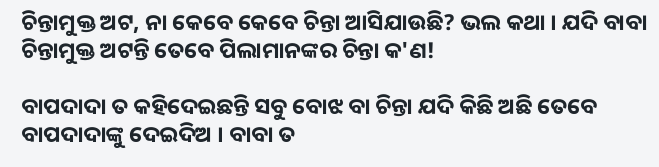ଚିନ୍ତାମୁକ୍ତ ଅଟ, ନା କେବେ କେବେ ଚିନ୍ତା ଆସିଯାଉଛି? ଭଲ କଥା । ଯଦି ବାବା ଚିନ୍ତାମୁକ୍ତ ଅଟନ୍ତି ତେବେ ପିଲାମାନଙ୍କର ଚିନ୍ତା କ'ଣ!

ବାପଦାଦା ତ କହିଦେଇଛନ୍ତି ସବୁ ବୋଝ ବା ଚିନ୍ତା ଯଦି କିଛି ଅଛି ତେବେ ବାପଦାଦାଙ୍କୁ ଦେଇଦିଅ । ବାବା ତ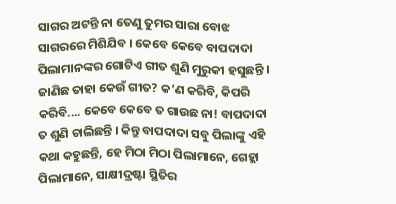ସାଗର ଅଟନ୍ତି ନା ତେଣୁ ତୁମର ସାରା ବୋଝ ସାଗରରେ ମିଶିଯିବ । କେବେ କେବେ ବାପଦାଦା ପିଲାମାନଙ୍କର ଗୋଟିଏ ଗୀତ ଶୁଣି ମୁରୁକୀ ହସୁଛନ୍ତି । ଜାଣିଛ ତାହା କେଉଁ ଗୀତ? କ’ଣ କରିବି, କିପରି କରିବି.... କେବେ କେବେ ତ ଗାଉଛ ନା! ବାପଦାଦା ତ ଶୁଣି ଚାଲିଛନ୍ତି । କିନ୍ତୁ ବାପଦାଦା ସବୁ ପିଲାଙ୍କୁ ଏହି କଥା କହୁଛନ୍ତି, ହେ ମିଠା ମିଠା ପିଲାମାନେ, ଗେହ୍ଲା ପିଲାମାନେ, ସାକ୍ଷୀଦ୍ରଷ୍ଟା ସ୍ଥିତିର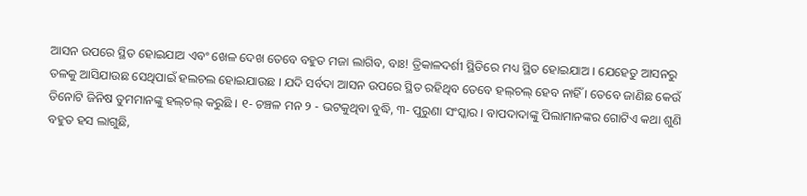ଆସନ ଉପରେ ସ୍ଥିତ ହୋଇଯାଅ ଏବଂ ଖେଳ ଦେଖ ତେବେ ବହୁତ ମଜା ଲାଗିବ, ବାଃ! ତ୍ରିକାଳଦର୍ଶୀ ସ୍ଥିତିରେ ମଧ୍ୟ ସ୍ଥିତ ହୋଇଯାଅ । ଯେହେତୁ ଆସନରୁ ତଳକୁ ଆସିଯାଉଛ ସେଥିପାଇଁ ହଲଚଲ ହୋଇଯାଉଛ । ଯଦି ସର୍ବଦା ଆସନ ଉପରେ ସ୍ଥିତ ରହିଥିବ ତେବେ ହଲ୍‌ଚଲ୍ ହେବ ନାହିଁ । ତେବେ ଜାଣିଛ କେଉଁ ତିନୋଟି ଜିନିଷ ତୁମମାନଙ୍କୁ ହଲ୍‌ଚଲ୍ କରୁଛି । ୧- ଚଞ୍ଚଳ ମନ ୨ - ଭଟକୁଥିବା ବୁଦ୍ଧି, ୩- ପୁରୁଣା ସଂସ୍କାର । ବାପଦାଦାଙ୍କୁ ପିଲାମାନଙ୍କର ଗୋଟିଏ କଥା ଶୁଣି ବହୁତ ହସ ଲାଗୁଛି,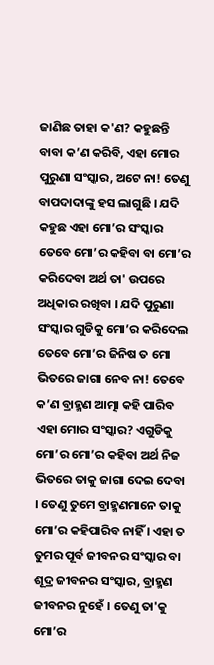ଜାଣିଛ ତାହା କ'ଣ? କହୁଛନ୍ତି ବାବା କ’ଣ କରିବି, ଏହା ମୋର ପୁରୁଣା ସଂସ୍କାର, ଅଟେ ନା! ତେଣୁ ବାପଦାଦାଙ୍କୁ ହସ ଲାଗୁଛି । ଯଦି କହୁଛ ଏହା ମୋ’ର ସଂସ୍କାର ତେବେ ମୋ’ର କହିବା ବା ମୋ’ର କରିଦେବା ଅର୍ଥ ତା' ଉପରେ ଅଧିକାର ରଖିବା । ଯଦି ପୁରୁଣା ସଂସ୍କାର ଗୁଡିକୁ ମୋ’ର କରିଦେଲ ତେବେ ମୋ’ର ଜିନିଷ ତ ମୋ ଭିତରେ ଜାଗା ନେବ ନା! ତେବେ କ’ଣ ବ୍ରାହ୍ମଣ ଆତ୍ମା କହି ପାରିବ ଏହା ମୋର ସଂସ୍କାର? ଏଗୁଡିକୁ ମୋ’ର ମୋ’ର କହିବା ଅର୍ଥ ନିଜ ଭିତରେ ତାକୁ ଜାଗା ଦେଇ ଦେବା । ତେଣୁ ତୁମେ ବ୍ରାହ୍ମଣମାନେ ତାକୁ ମୋ’ର କହିପାରିବ ନାହିଁ । ଏହା ତ ତୁମର ପୂର୍ବ ଜୀବନର ସଂସ୍କାର ବା ଶୂଦ୍ର ଜୀବନର ସଂସ୍କାର, ବ୍ରାହ୍ମଣ ଜୀବନର ନୁହେଁ । ତେଣୁ ତା'କୁ ମୋ’ର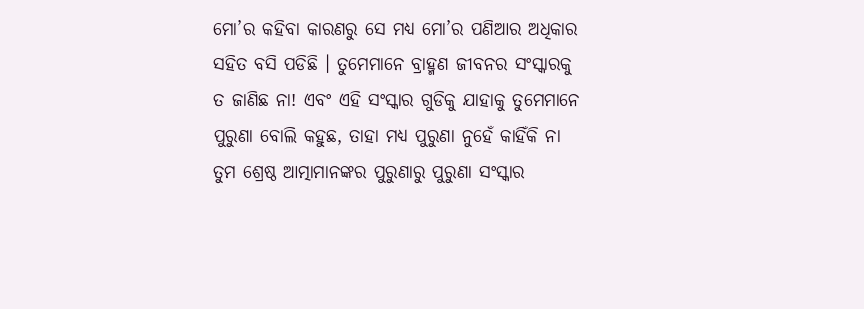ମୋ’ର କହିବା କାରଣରୁ ସେ ମଧ୍ୟ ମୋ’ର ପଣିଆର ଅଧିକାର ସହିତ ବସି ପଡିଛି । ତୁମେମାନେ ବ୍ରାହ୍ମଣ ଜୀବନର ସଂସ୍କାରକୁ ତ ଜାଣିଛ ନା! ଏବଂ ଏହି ସଂସ୍କାର ଗୁଡିକୁ ଯାହାକୁ ତୁମେମାନେ ପୁରୁଣା ବୋଲି କହୁଛ, ତାହା ମଧ୍ୟ ପୁରୁଣା ନୁହେଁ କାହିଁକି ନା ତୁମ ଶ୍ରେଷ୍ଠ ଆତ୍ମାମାନଙ୍କର ପୁରୁଣାରୁ ପୁରୁଣା ସଂସ୍କାର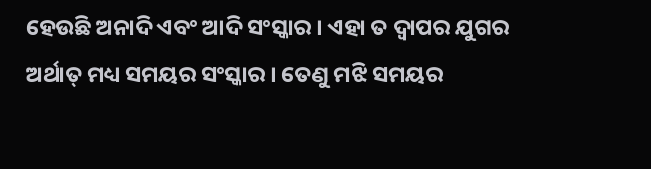ହେଉଛି ଅନାଦି ଏବଂ ଆଦି ସଂସ୍କାର । ଏହା ତ ଦ୍ୱାପର ଯୁଗର ଅର୍ଥାତ୍ ମଧ୍ୟ ସମୟର ସଂସ୍କାର । ତେଣୁ ମଝି ସମୟର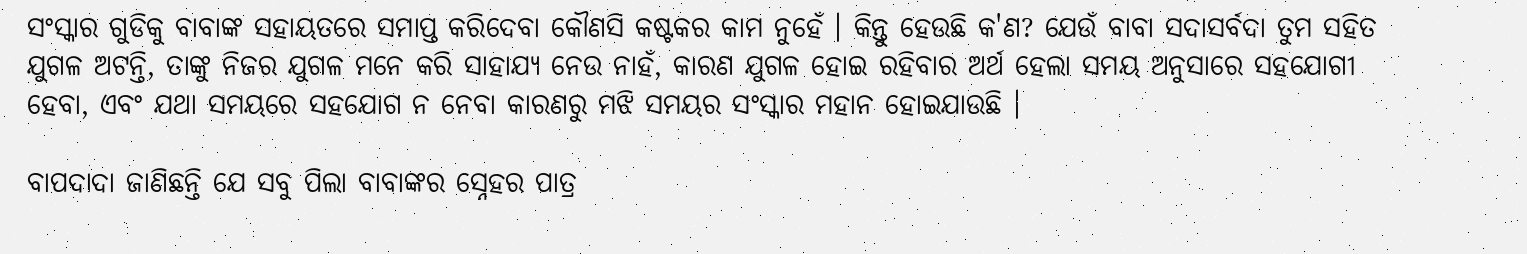ସଂସ୍କାର ଗୁଡିକୁ ବାବାଙ୍କ ସହାୟତରେ ସମାପ୍ତ କରିଦେବା କୌଣସି କଷ୍ଟକର କାମ ନୁହେଁ । କିନ୍ତୁ ହେଉଛି କ'ଣ? ଯେଉଁ ବାବା ସଦାସର୍ବଦା ତୁମ ସହିତ ଯୁଗଳ ଅଟନ୍ତି, ତାଙ୍କୁ ନିଜର ଯୁଗଳ ମନେ କରି ସାହାଯ୍ୟ ନେଉ ନାହଁ, କାରଣ ଯୁଗଳ ହୋଇ ରହିବାର ଅର୍ଥ ହେଲା ସମୟ ଅନୁସାରେ ସହଯୋଗୀ ହେବା, ଏବଂ ଯଥା ସମୟରେ ସହଯୋଗ ନ ନେବା କାରଣରୁ ମଝି ସମୟର ସଂସ୍କାର ମହାନ ହୋଇଯାଉଛି ।

ବାପଦାଦା ଜାଣିଛନ୍ତି ଯେ ସବୁ ପିଲା ବାବାଙ୍କର ସ୍ନେହର ପାତ୍ର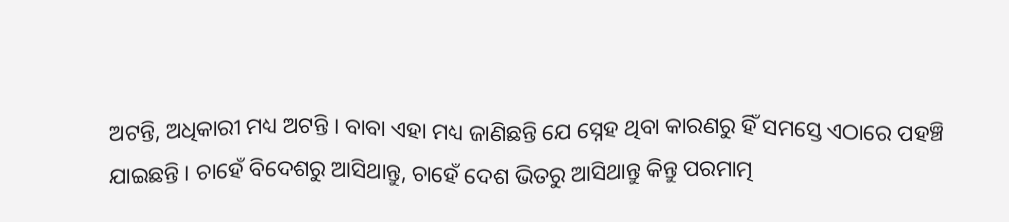ଅଟନ୍ତି, ଅଧିକାରୀ ମଧ୍ୟ ଅଟନ୍ତି । ବାବା ଏହା ମଧ୍ୟ ଜାଣିଛନ୍ତି ଯେ ସ୍ନେହ ଥିବା କାରଣରୁ ହିଁ ସମସ୍ତେ ଏଠାରେ ପହଞ୍ଚି ଯାଇଛନ୍ତି । ଚାହେଁ ବିଦେଶରୁ ଆସିଥାନ୍ତୁ, ଚାହେଁ ଦେଶ ଭିତରୁ ଆସିଥାନ୍ତୁ କିନ୍ତୁ ପରମାତ୍ମ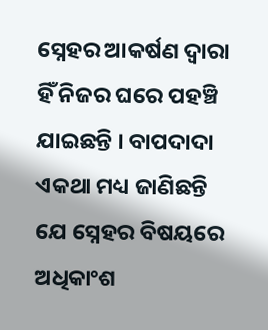ସ୍ନେହର ଆକର୍ଷଣ ଦ୍ୱାରା ହିଁ ନିଜର ଘରେ ପହଞ୍ଚି ଯାଇଛନ୍ତି । ବାପଦାଦା ଏକଥା ମଧ୍ୟ ଜାଣିଛନ୍ତି ଯେ ସ୍ନେହର ବିଷୟରେ ଅଧିକାଂଶ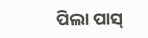ପିଲା ପାସ୍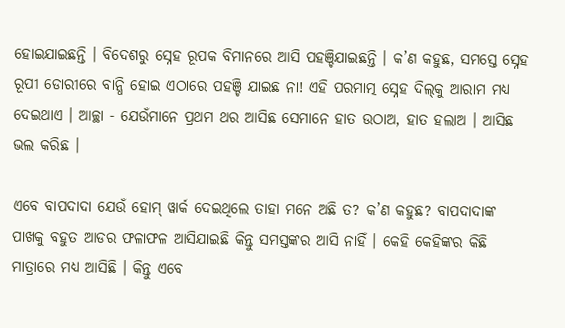ହୋଇଯାଇଛନ୍ତି । ବିଦେଶରୁ ସ୍ନେହ ରୂପକ ବିମାନରେ ଆସି ପହଞ୍ଚିଯାଇଛନ୍ତି । କ’ଣ କହୁଛ, ସମସ୍ତେ ସ୍ନେହ ରୂପୀ ଡୋରୀରେ ବାନ୍ଧି ହୋଇ ଏଠାରେ ପହଞ୍ଚି ଯାଇଛ ନା! ଏହି ପରମାତ୍ମ ସ୍ନେହ ଦିଲ୍‌କୁ ଆରାମ ମଧ୍ୟ ଦେଇଥାଏ । ଆଚ୍ଛା - ଯେଉଁମାନେ ପ୍ରଥମ ଥର ଆସିଛ ସେମାନେ ହାତ ଉଠାଅ, ହାତ ହଲାଅ । ଆସିଛ ଭଲ କରିଛ ।

ଏବେ ବାପଦାଦା ଯେଉଁ ହୋମ୍ ୱାର୍କ ଦେଇଥିଲେ ତାହା ମନେ ଅଛି ତ? କ’ଣ କହୁଛ? ବାପଦାଦାଙ୍କ ପାଖକୁ ବହୁତ ଆଡର ଫଳାଫଳ ଆସିଯାଇଛି କିନ୍ତୁ ସମସ୍ତଙ୍କର ଆସି ନାହିଁ । କେହି କେହିଙ୍କର କିଛି ମାତ୍ରାରେ ମଧ୍ୟ ଆସିଛି । କିନ୍ତୁ ଏବେ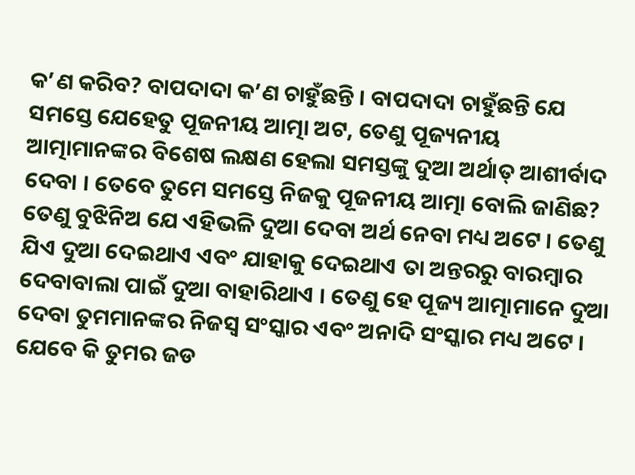କ’ଣ କରିବ? ବାପଦାଦା କ’ଣ ଚାହୁଁଛନ୍ତି । ବାପଦାଦା ଚାହୁଁଛନ୍ତି ଯେ ସମସ୍ତେ ଯେହେତୁ ପୂଜନୀୟ ଆତ୍ମା ଅଟ, ତେଣୁ ପୂଜ୍ୟନୀୟ ଆତ୍ମାମାନଙ୍କର ବିଶେଷ ଲକ୍ଷଣ ହେଲା ସମସ୍ତଙ୍କୁ ଦୁଆ ଅର୍ଥାତ୍ ଆଶୀର୍ବାଦ ଦେବା । ତେବେ ତୁମେ ସମସ୍ତେ ନିଜକୁ ପୂଜନୀୟ ଆତ୍ମା ବୋଲି ଜାଣିଛ? ତେଣୁ ବୁଝିନିଅ ଯେ ଏହିଭଳି ଦୁଆ ଦେବା ଅର୍ଥ ନେବା ମଧ୍ୟ ଅଟେ । ତେଣୁ ଯିଏ ଦୁଆ ଦେଇଥାଏ ଏବଂ ଯାହାକୁ ଦେଇଥାଏ ତା ଅନ୍ତରରୁ ବାରମ୍ବାର ଦେବାବାଲା ପାଇଁ ଦୁଆ ବାହାରିଥାଏ । ତେଣୁ ହେ ପୂଜ୍ୟ ଆତ୍ମାମାନେ ଦୁଆ ଦେବା ତୁମମାନଙ୍କର ନିଜସ୍ୱ ସଂସ୍କାର ଏବଂ ଅନାଦି ସଂସ୍କାର ମଧ୍ୟ ଅଟେ । ଯେବେ କି ତୁମର ଜଡ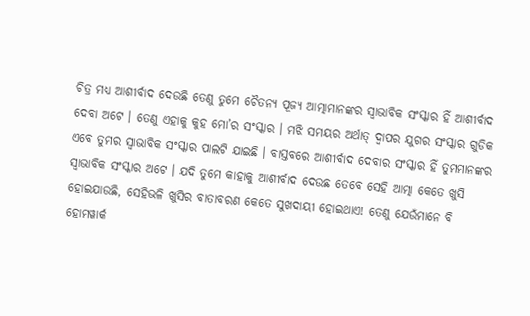ଚିତ୍ର ମଧ୍ୟ ଆଶୀର୍ବାଦ ଦେଉଛି ତେଣୁ ତୁମେ ଚୈତନ୍ୟ ପୂଜ୍ୟ ଆତ୍ମାମାନଙ୍କର ସ୍ୱାଭାବିକ ସଂସ୍କାର ହିଁ ଆଶୀର୍ବାଦ ଦେବା ଅଟେ । ତେଣୁ ଏହାକୁ କୁହ ମୋ’ର ସଂସ୍କାର । ମଝି ସମୟର ଅର୍ଥାତ୍ ଦ୍ୱାପର ଯୁଗର ସଂସ୍କାର ଗୁଡିକ ଏବେ ତୁମର ସ୍ୱାଭାବିକ ସଂସ୍କାର ପାଲଟି ଯାଇଛି । ବାସ୍ତବରେ ଆଶୀର୍ବାଦ ଦେବାର ସଂସ୍କାର ହିଁ ତୁମମାନଙ୍କର ସ୍ୱାଭାବିକ ସଂସ୍କାର ଅଟେ । ଯଦି ତୁମେ କାହାକୁ ଆଶୀର୍ବାଦ ଦେଉଛ ତେବେ ସେହି ଆତ୍ମା କେତେ ଖୁସି ହୋଇଯାଉଛି, ସେହିଭଳି ଖୁସିର ବାତାବରଣ କେତେ ସୁଖଦାୟୀ ହୋଇଥାଏ! ତେଣୁ ଯେଉଁମାନେ ବି ହୋମୱାର୍କ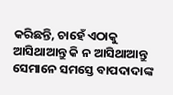କରିଛନ୍ତି, ଚାହେଁ ଏଠାକୁ ଆସିଥାଆନ୍ତୁ କି ନ ଆସିଥାଆନ୍ତୁ ସେମାନେ ସମସ୍ତେ ବାପଦାଦାଙ୍କ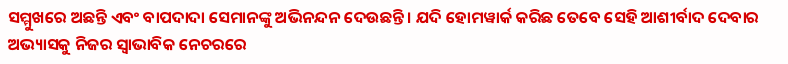ସମ୍ମୁଖରେ ଅଛନ୍ତି ଏବଂ ବାପଦାଦା ସେମାନଙ୍କୁ ଅଭିନନ୍ଦନ ଦେଉଛନ୍ତି । ଯଦି ହୋମୱାର୍କ କରିଛ ତେବେ ସେହି ଆଶୀର୍ବାଦ ଦେବାର ଅଭ୍ୟାସକୁ ନିଜର ସ୍ୱାଭାବିକ ନେଚରରେ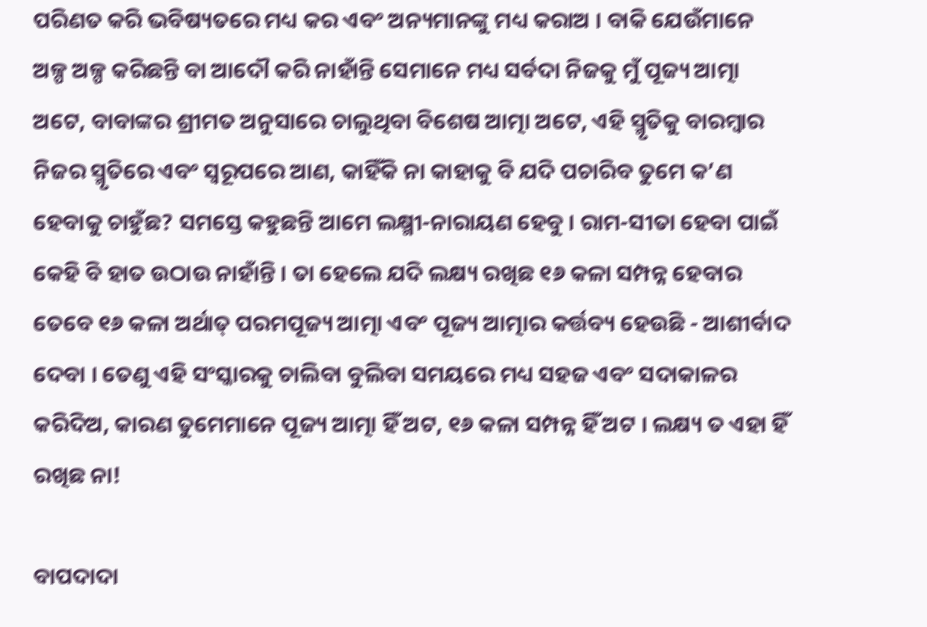ପରିଣତ କରି ଭବିଷ୍ୟତରେ ମଧ୍ୟ କର ଏବଂ ଅନ୍ୟମାନଙ୍କୁ ମଧ୍ୟ କରାଅ । ବାକି ଯେଉଁମାନେ ଅଳ୍ପ ଅଳ୍ପ କରିଛନ୍ତି ବା ଆଦୌ କରି ନାହାଁନ୍ତି ସେମାନେ ମଧ୍ୟ ସର୍ବଦା ନିଜକୁ ମୁଁ ପୂଜ୍ୟ ଆତ୍ମା ଅଟେ, ବାବାଙ୍କର ଶ୍ରୀମତ ଅନୁସାରେ ଚାଲୁଥିବା ବିଶେଷ ଆତ୍ମା ଅଟେ, ଏହି ସ୍ମୃତିକୁ ବାରମ୍ବାର ନିଜର ସ୍ମୃତିରେ ଏବଂ ସ୍ୱରୂପରେ ଆଣ, କାହିଁକି ନା କାହାକୁ ବି ଯଦି ପଚାରିବ ତୁମେ କ’ଣ ହେବାକୁ ଚାହୁଁଛ? ସମସ୍ତେ କହୁଛନ୍ତି ଆମେ ଲକ୍ଷ୍ମୀ-ନାରାୟଣ ହେବୁ । ରାମ-ସୀତା ହେବା ପାଇଁ କେହି ବି ହାତ ଉଠାଉ ନାହାଁନ୍ତି । ତା ହେଲେ ଯଦି ଲକ୍ଷ୍ୟ ରଖିଛ ୧୬ କଳା ସମ୍ପନ୍ନ ହେବାର ତେବେ ୧୬ କଳା ଅର୍ଥାତ୍ ପରମପୂଜ୍ୟ ଆତ୍ମା ଏବଂ ପୂଜ୍ୟ ଆତ୍ମାର କର୍ତ୍ତବ୍ୟ ହେଉଛି - ଆଶୀର୍ବାଦ ଦେବା । ତେଣୁ ଏହି ସଂସ୍କାରକୁ ଚାଲିବା ବୁଲିବା ସମୟରେ ମଧ୍ୟ ସହଜ ଏବଂ ସଦାକାଳର କରିଦିଅ, କାରଣ ତୁମେମାନେ ପୂଜ୍ୟ ଆତ୍ମା ହିଁ ଅଟ, ୧୬ କଳା ସମ୍ପନ୍ନ ହିଁ ଅଟ । ଲକ୍ଷ୍ୟ ତ ଏହା ହିଁ ରଖିଛ ନା!

ବାପଦାଦା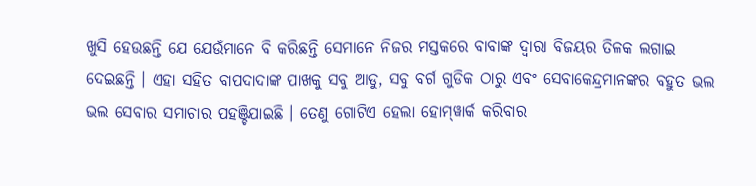ଖୁସି ହେଉଛନ୍ତି ଯେ ଯେଉଁମାନେ ବି କରିଛନ୍ତି ସେମାନେ ନିଜର ମସ୍ତକରେ ବାବାଙ୍କ ଦ୍ୱାରା ବିଜୟର ତିଳକ ଲଗାଇ ଦେଇଛନ୍ତି । ଏହା ସହିତ ବାପଦାଦାଙ୍କ ପାଖକୁ ସବୁ ଆଡୁ, ସବୁ ବର୍ଗ ଗୁଡିକ ଠାରୁ ଏବଂ ସେବାକେନ୍ଦ୍ରମାନଙ୍କର ବହୁତ ଭଲ ଭଲ ସେବାର ସମାଚାର ପହଞ୍ଚିଯାଇଛି । ତେଣୁ ଗୋଟିଏ ହେଲା ହୋମ୍‌ୱାର୍କ କରିବାର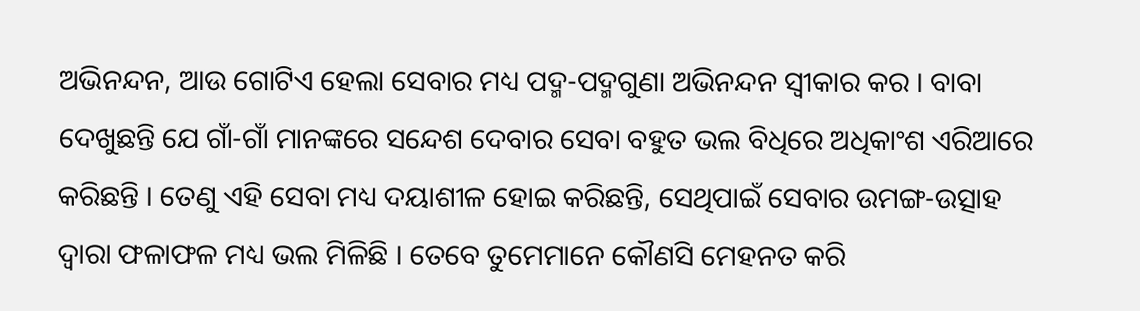ଅଭିନନ୍ଦନ, ଆଉ ଗୋଟିଏ ହେଲା ସେବାର ମଧ୍ୟ ପଦ୍ମ-ପଦ୍ମଗୁଣା ଅଭିନନ୍ଦନ ସ୍ୱୀକାର କର । ବାବା ଦେଖୁଛନ୍ତି ଯେ ଗାଁ-ଗାଁ ମାନଙ୍କରେ ସନ୍ଦେଶ ଦେବାର ସେବା ବହୁତ ଭଲ ବିଧିରେ ଅଧିକାଂଶ ଏରିଆରେ କରିଛନ୍ତି । ତେଣୁ ଏହି ସେବା ମଧ୍ୟ ଦୟାଶୀଳ ହୋଇ କରିଛନ୍ତି, ସେଥିପାଇଁ ସେବାର ଉମଙ୍ଗ-ଉତ୍ସାହ ଦ୍ୱାରା ଫଳାଫଳ ମଧ୍ୟ ଭଲ ମିଳିଛି । ତେବେ ତୁମେମାନେ କୌଣସି ମେହନତ କରି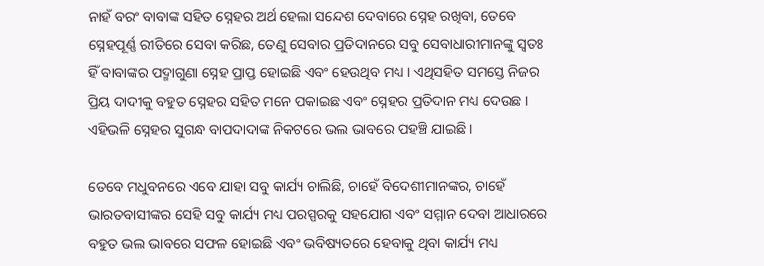ନାହଁ ବରଂ ବାବାଙ୍କ ସହିତ ସ୍ନେହର ଅର୍ଥ ହେଲା ସନ୍ଦେଶ ଦେବାରେ ସ୍ନେହ ରଖିବା, ତେବେ ସ୍ନେହପୂର୍ଣ୍ଣ ରୀତିରେ ସେବା କରିଛ, ତେଣୁ ସେବାର ପ୍ରତିଦାନରେ ସବୁ ସେବାଧାରୀମାନଙ୍କୁ ସ୍ୱତଃ ହିଁ ବାବାଙ୍କର ପଦ୍ମାଗୁଣା ସ୍ନେହ ପ୍ରାପ୍ତ ହୋଇଛି ଏବଂ ହେଉଥିବ ମଧ୍ୟ । ଏଥିସହିତ ସମସ୍ତେ ନିଜର ପ୍ରିୟ ଦାଦୀକୁ ବହୁତ ସ୍ନେହର ସହିତ ମନେ ପକାଇଛ ଏବଂ ସ୍ନେହର ପ୍ରତିଦାନ ମଧ୍ୟ ଦେଉଛ । ଏହିଭଳି ସ୍ନେହର ସୁଗନ୍ଧ ବାପଦାଦାଙ୍କ ନିକଟରେ ଭଲ ଭାବରେ ପହଞ୍ଚି ଯାଇଛି ।

ତେବେ ମଧୁବନରେ ଏବେ ଯାହା ସବୁ କାର୍ଯ୍ୟ ଚାଲିଛି, ଚାହେଁ ବିଦେଶୀମାନଙ୍କର, ଚାହେଁ ଭାରତବାସୀଙ୍କର ସେହି ସବୁ କାର୍ଯ୍ୟ ମଧ୍ୟ ପରସ୍ପରକୁ ସହଯୋଗ ଏବଂ ସମ୍ମାନ ଦେବା ଆଧାରରେ ବହୁତ ଭଲ ଭାବରେ ସଫଳ ହୋଇଛି ଏବଂ ଭବିଷ୍ୟତରେ ହେବାକୁ ଥିବା କାର୍ଯ୍ୟ ମଧ୍ୟ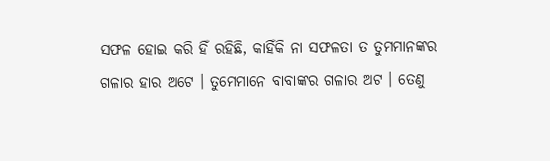ସଫଳ ହୋଇ କରି ହିଁ ରହିଛି, କାହିଁକି ନା ସଫଳତା ତ ତୁମମାନଙ୍କର ଗଳାର ହାର ଅଟେ । ତୁମେମାନେ ବାବାଙ୍କର ଗଳାର ଅଟ । ତେଣୁ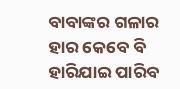ବାବାଙ୍କର ଗଳାର ହାର କେବେ ବି ହାରିଯାଇ ପାରିବ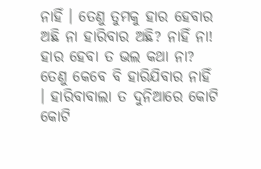ନାହିଁ । ତେଣୁ ତୁମକୁ ହାର ହେବାର ଅଛି ନା ହାରିବାର ଅଛି? ନାହିଁ ନା! ହାର ହେବା ତ ଭଲ କଥା ନା? ତେଣୁ କେବେ ବି ହାରିଯିବାର ନାହିଁ । ହାରିବାବାଲା ତ ଦୁନିଆରେ କୋଟି କୋଟି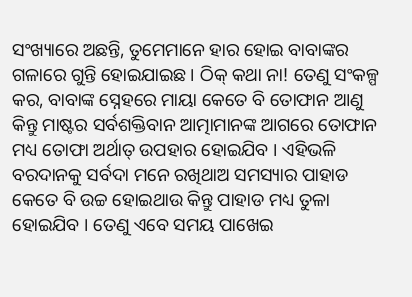ସଂଖ୍ୟାରେ ଅଛନ୍ତି, ତୁମେମାନେ ହାର ହୋଇ ବାବାଙ୍କର ଗଳାରେ ଗୁନ୍ତି ହୋଇଯାଇଛ । ଠିକ୍ କଥା ନା! ତେଣୁ ସଂକଳ୍ପ କର, ବାବାଙ୍କ ସ୍ନେହରେ ମାୟା କେତେ ବି ତୋଫାନ ଆଣୁ କିନ୍ତୁ ମାଷ୍ଟର ସର୍ବଶକ୍ତିବାନ ଆତ୍ମାମାନଙ୍କ ଆଗରେ ତୋଫାନ ମଧ୍ୟ ତୋଫା ଅର୍ଥାତ୍ ଉପହାର ହୋଇଯିବ । ଏହିଭଳି ବରଦାନକୁ ସର୍ବଦା ମନେ ରଖିଥାଅ ସମସ୍ୟାର ପାହାଡ କେତେ ବି ଉଚ୍ଚ ହୋଇଥାଉ କିନ୍ତୁ ପାହାଡ ମଧ୍ୟ ତୁଳା ହୋଇଯିବ । ତେଣୁ ଏବେ ସମୟ ପାଖେଇ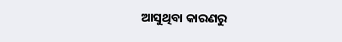ଆସୁଥିବା କାରଣରୁ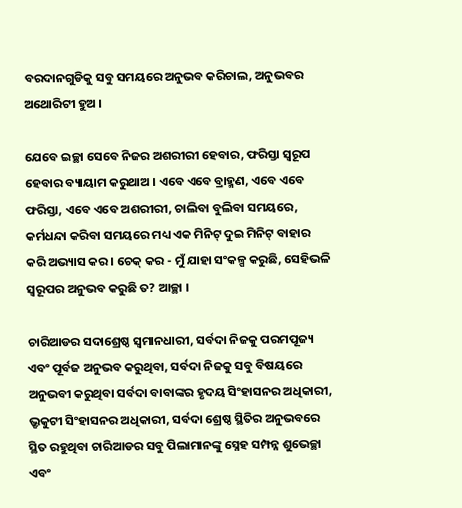ବରଦାନଗୁଡିକୁ ସବୁ ସମୟରେ ଅନୁଭବ କରିଚାଲ, ଅନୁଭବର ଅଥୋରିଟୀ ହୁଅ ।

ଯେବେ ଇଚ୍ଛା ସେବେ ନିଜର ଅଶରୀରୀ ହେବାର, ଫରିସ୍ତା ସ୍ୱରୂପ ହେବାର ବ୍ୟାୟାମ କରୁଥାଅ । ଏବେ ଏବେ ବ୍ରାହ୍ମଣ, ଏବେ ଏବେ ଫରିସ୍ତା, ଏବେ ଏବେ ଅଶରୀରୀ, ଚାଲିବା ବୁଲିବା ସମୟରେ, କର୍ମଧନ୍ଦା କରିବା ସମୟରେ ମଧ୍ୟ ଏକ ମିନିଟ୍ ଦୁଇ ମିନିଟ୍ ବାହାର କରି ଅଭ୍ୟାସ କର । ଚେକ୍ କର - ମୁଁ ଯାହା ସଂକଳ୍ପ କରୁଛି, ସେହିଭଳି ସ୍ୱରୂପର ଅନୁଭବ କରୁଛି ତ? ଆଚ୍ଛା ।

ଚାରିଆଡର ସଦାଶ୍ରେଷ୍ଠ ସ୍ୱମାନଧାରୀ, ସର୍ବଦା ନିଜକୁ ପରମପୂଜ୍ୟ ଏବଂ ପୂର୍ବଜ ଅନୁଭବ କରୁଥିବା, ସର୍ବଦା ନିଜକୁ ସବୁ ବିଷୟରେ ଅନୁଭବୀ କରୁଥିବା ସର୍ବଦା ବାବାଙ୍କର ହୃଦୟ ସିଂହାସନର ଅଧିକାରୀ, ଭ୍ରୃକୁଟୀ ସିଂହାସନର ଅଧିକାରୀ, ସର୍ବଦା ଶ୍ରେଷ୍ଠ ସ୍ଥିତିର ଅନୁଭବରେ ସ୍ଥିତ ରହୁଥିବା ଚାରିଆଡର ସବୁ ପିଲାମାନଙ୍କୁ ସ୍ନେହ ସମ୍ପନ୍ନ ଶୁଭେଚ୍ଛା ଏବଂ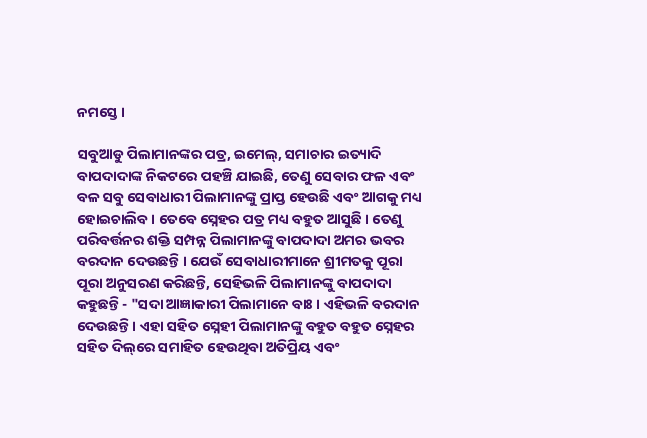ନମସ୍ତେ ।

ସବୁଆଡୁ ପିଲାମାନଙ୍କର ପତ୍ର, ଇମେଲ୍‌, ସମାଚାର ଇତ୍ୟାଦି ବାପଦାଦାଙ୍କ ନିକଟରେ ପହଞ୍ଚି ଯାଇଛି, ତେଣୁ ସେବାର ଫଳ ଏବଂ ବଳ ସବୁ ସେବାଧାରୀ ପିଲାମାନଙ୍କୁ ପ୍ରାପ୍ତ ହେଉଛି ଏବଂ ଆଗକୁ ମଧ୍ୟ ହୋଇଚାଲିବ । ତେବେ ସ୍ନେହର ପତ୍ର ମଧ୍ୟ ବହୁତ ଆସୁଛି । ତେଣୁ ପରିବର୍ତ୍ତନର ଶକ୍ତି ସମ୍ପନ୍ନ ପିଲାମାନଙ୍କୁ ବାପଦାଦା ଅମର ଭବର ବରଦାନ ଦେଉଛନ୍ତି । ଯେଉଁ ସେବାଧାରୀମାନେ ଶ୍ରୀମତକୁ ପୂରା ପୂରା ଅନୁସରଣ କରିଛନ୍ତି, ସେହିଭଳି ପିଲାମାନଙ୍କୁ ବାପଦାଦା କହୁଛନ୍ତି - "ସଦା ଆଜ୍ଞାକାରୀ ପିଲାମାନେ ବାଃ । ଏହିଭଳି ବରଦାନ ଦେଉଛନ୍ତି । ଏହା ସହିତ ସ୍ନେହୀ ପିଲାମାନଙ୍କୁ ବହୁତ ବହୁତ ସ୍ନେହର ସହିତ ଦିଲ୍‌ରେ ସମାହିତ ହେଉଥିବା ଅତିପ୍ରିୟ ଏବଂ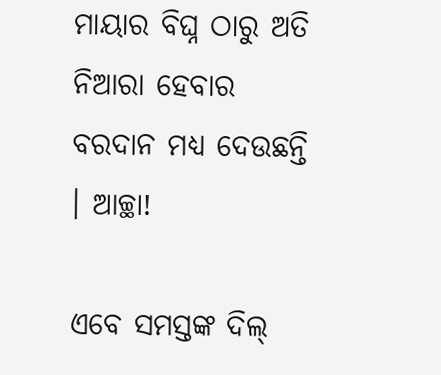ମାୟାର ବିଘ୍ନ ଠାରୁ ଅତି ନିଆରା ହେବାର ବରଦାନ ମଧ୍ୟ ଦେଉଛନ୍ତି । ଆଚ୍ଛା!

ଏବେ ସମସ୍ତଙ୍କ ଦିଲ୍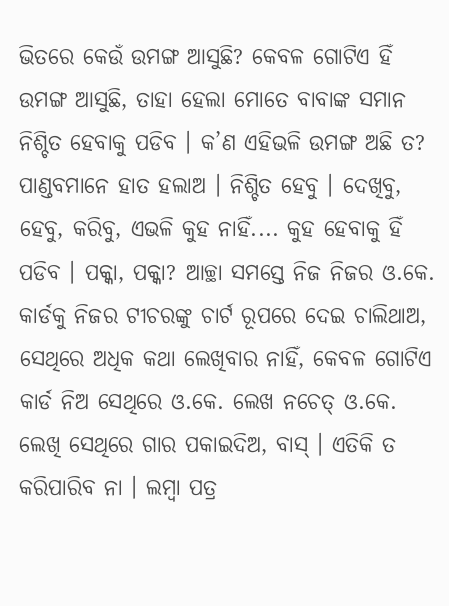ଭିତରେ କେଉଁ ଉମଙ୍ଗ ଆସୁଛି? କେବଳ ଗୋଟିଏ ହିଁ ଉମଙ୍ଗ ଆସୁଛି, ତାହା ହେଲା ମୋତେ ବାବାଙ୍କ ସମାନ ନିଶ୍ଚିତ ହେବାକୁ ପଡିବ । କ’ଣ ଏହିଭଳି ଉମଙ୍ଗ ଅଛି ତ? ପାଣ୍ଡବମାନେ ହାତ ହଲାଅ । ନିଶ୍ଚିତ ହେବୁ । ଦେଖିବୁ, ହେବୁ, କରିବୁ, ଏଭଳି କୁହ ନାହିଁ.... କୁହ ହେବାକୁ ହିଁ ପଡିବ । ପକ୍କା, ପକ୍କା? ଆଚ୍ଛା ସମସ୍ତେ ନିଜ ନିଜର ଓ.କେ. କାର୍ଡକୁ ନିଜର ଟୀଚରଙ୍କୁ ଚାର୍ଟ ରୂପରେ ଦେଇ ଚାଲିଥାଅ, ସେଥିରେ ଅଧିକ କଥା ଲେଖିବାର ନାହିଁ, କେବଳ ଗୋଟିଏ କାର୍ଡ ନିଅ ସେଥିରେ ଓ.କେ. ଲେଖ ନଚେତ୍ ଓ.କେ. ଲେଖି ସେଥିରେ ଗାର ପକାଇଦିଅ, ବାସ୍ । ଏତିକି ତ କରିପାରିବ ନା । ଲମ୍ବା ପତ୍ର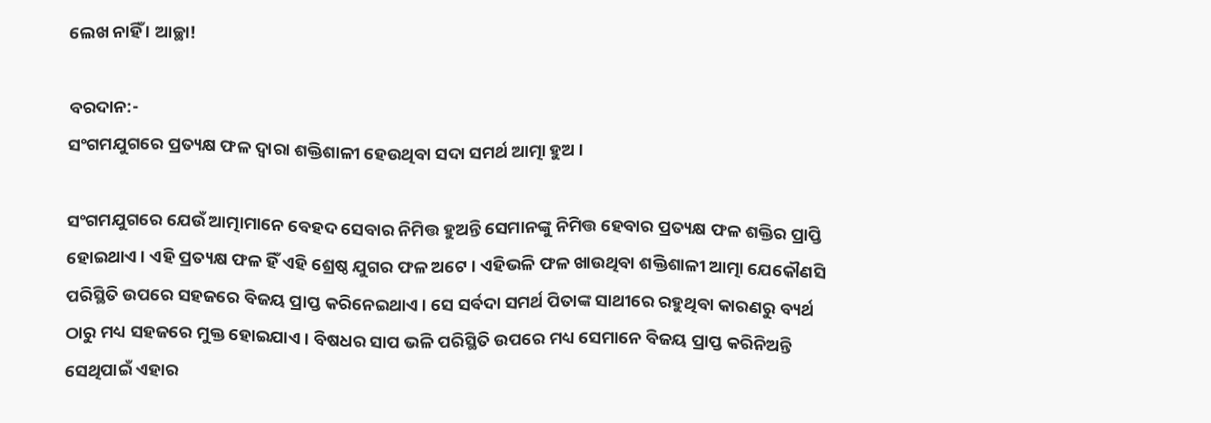ଲେଖ ନାହିଁ । ଆଚ୍ଛା!

ବରଦାନ:-
ସଂଗମଯୁଗରେ ପ୍ରତ୍ୟକ୍ଷ ଫଳ ଦ୍ୱାରା ଶକ୍ତିଶାଳୀ ହେଉଥିବା ସଦା ସମର୍ଥ ଆତ୍ମା ହୁଅ ।

ସଂଗମଯୁଗରେ ଯେଉଁ ଆତ୍ମାମାନେ ବେହଦ ସେବାର ନିମିତ୍ତ ହୁଅନ୍ତି ସେମାନଙ୍କୁ ନିମିତ୍ତ ହେବାର ପ୍ରତ୍ୟକ୍ଷ ଫଳ ଶକ୍ତିର ପ୍ରାପ୍ତି ହୋଇଥାଏ । ଏହି ପ୍ରତ୍ୟକ୍ଷ ଫଳ ହିଁ ଏହି ଶ୍ରେଷ୍ଠ ଯୁଗର ଫଳ ଅଟେ । ଏହିଭଳି ଫଳ ଖାଉଥିବା ଶକ୍ତିଶାଳୀ ଆତ୍ମା ଯେକୌଣସି ପରିସ୍ଥିତି ଉପରେ ସହଜରେ ବିଜୟ ପ୍ରାପ୍ତ କରିନେଇଥାଏ । ସେ ସର୍ବଦା ସମର୍ଥ ପିତାଙ୍କ ସାଥୀରେ ରହୁଥିବା କାରଣରୁ ବ୍ୟର୍ଥ ଠାରୁ ମଧ୍ୟ ସହଜରେ ମୁକ୍ତ ହୋଇଯାଏ । ବିଷଧର ସାପ ଭଳି ପରିସ୍ଥିତି ଉପରେ ମଧ୍ୟ ସେମାନେ ବିଜୟ ପ୍ରାପ୍ତ କରିନିଅନ୍ତି ସେଥିପାଇଁ ଏହାର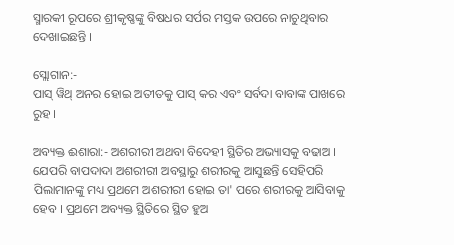ସ୍ମାରକୀ ରୂପରେ ଶ୍ରୀକୃଷ୍ଣଙ୍କୁ ବିଷଧର ସର୍ପର ମସ୍ତକ ଉପରେ ନାଚୁଥିବାର ଦେଖାଇଛନ୍ତି ।

ସ୍ଲୋଗାନ:-
ପାସ୍ ୱିଥ୍ ଅନର ହୋଇ ଅତୀତକୁ ପାସ୍ କର ଏବଂ ସର୍ବଦା ବାବାଙ୍କ ପାଖରେ ରୁହ ।

ଅବ୍ୟକ୍ତ ଈଶାରା:- ଅଶରୀରୀ ଅଥବା ବିଦେହୀ ସ୍ଥିତିର ଅଭ୍ୟାସକୁ ବଢାଅ । ଯେପରି ବାପଦାଦା ଅଶରୀରୀ ଅବସ୍ଥାରୁ ଶରୀରକୁ ଆସୁଛନ୍ତି ସେହିପରି ପିଲାମାନଙ୍କୁ ମଧ୍ୟ ପ୍ରଥମେ ଅଶରୀରୀ ହୋଇ ତା' ପରେ ଶରୀରକୁ ଆସିବାକୁ ହେବ । ପ୍ରଥମେ ଅବ୍ୟକ୍ତ ସ୍ଥିତିରେ ସ୍ଥିତ ହୁଅ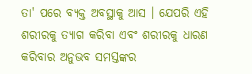ତା' ପରେ ବ୍ୟକ୍ତ ଅବସ୍ଥାକୁ ଆସ । ଯେପରି ଏହି ଶରୀରକୁ ତ୍ୟାଗ କରିବା ଏବଂ ଶରୀରକୁ ଧାରଣ କରିବାର ଅନୁଭବ ସମସ୍ତଙ୍କର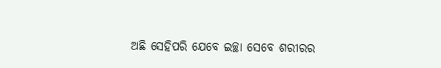ଅଛି ସେହିପରି ଯେବେ ଇଚ୍ଛା ସେବେ ଶରୀରର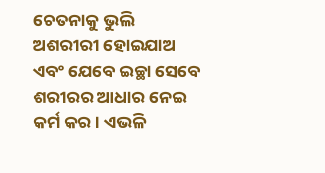ଚେତନାକୁ ଭୁଲି ଅଶରୀରୀ ହୋଇଯାଅ ଏବଂ ଯେବେ ଇଚ୍ଛା ସେବେ ଶରୀରର ଆଧାର ନେଇ କର୍ମ କର । ଏଭଳି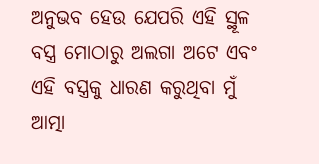ଅନୁଭବ ହେଉ ଯେପରି ଏହି ସ୍ଥୂଳ ବସ୍ତ୍ର ମୋଠାରୁ ଅଲଗା ଅଟେ ଏବଂ ଏହି ବସ୍ତ୍ରକୁ ଧାରଣ କରୁଥିବା ମୁଁ ଆତ୍ମା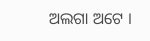ଅଲଗା ଅଟେ ।